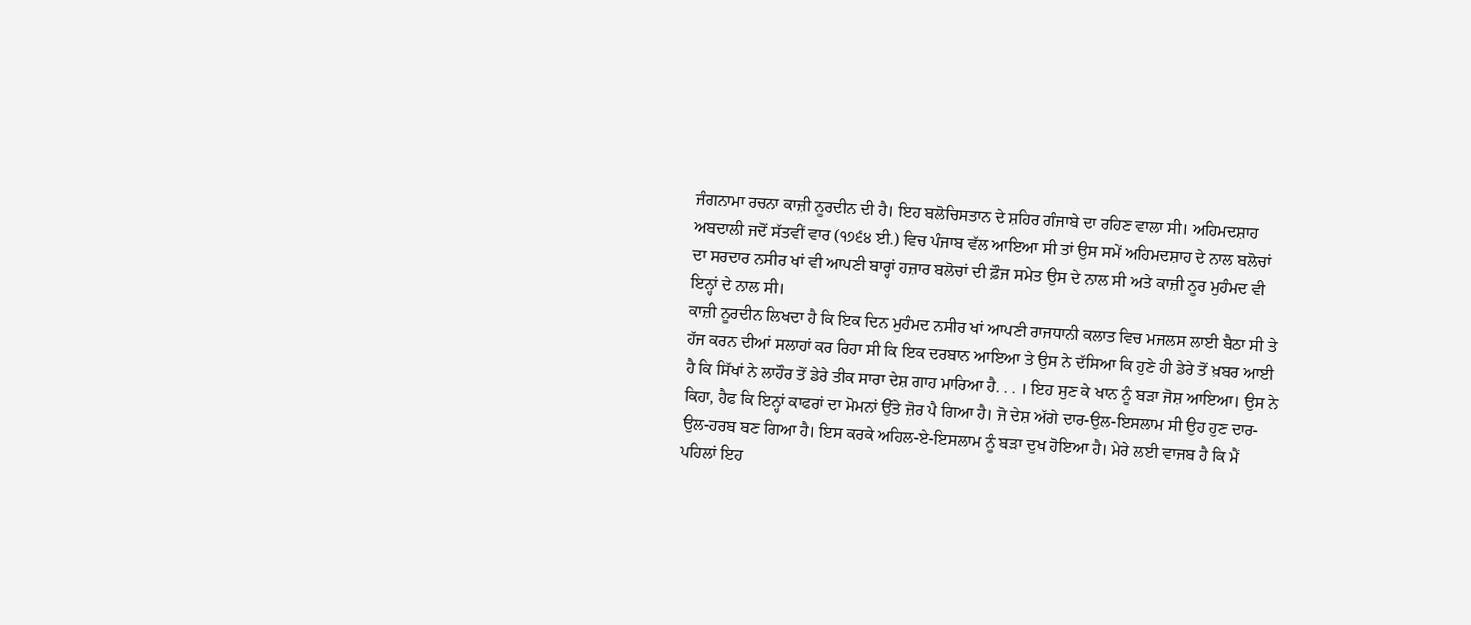ਜੰਗਨਾਮਾ ਰਚਨਾ ਕਾਜ਼ੀ ਨੂਰਦੀਨ ਦੀ ਹੈ। ਇਹ ਬਲੋਚਿਸਤਾਨ ਦੇ ਸ਼ਹਿਰ ਗੰਜਾਬੇ ਦਾ ਰਹਿਣ ਵਾਲਾ ਸੀ। ਅਹਿਮਦਸ਼ਾਹ ਅਬਦਾਲੀ ਜਦੋਂ ਸੱਤਵੀਂ ਵਾਰ (੧੭੬੪ ਈ.) ਵਿਚ ਪੰਜਾਬ ਵੱਲ ਆਇਆ ਸੀ ਤਾਂ ਉਸ ਸਮੇਂ ਅਹਿਮਦਸ਼ਾਹ ਦੇ ਨਾਲ ਬਲੋਚਾਂ ਦਾ ਸਰਦਾਰ ਨਸੀਰ ਖਾਂ ਵੀ ਆਪਣੀ ਬਾਰ੍ਹਾਂ ਹਜ਼ਾਰ ਬਲੋਚਾਂ ਦੀ ਫ਼ੌਜ ਸਮੇਤ ਉਸ ਦੇ ਨਾਲ ਸੀ ਅਤੇ ਕਾਜ਼ੀ ਨੂਰ ਮੁਹੰਮਦ ਵੀ ਇਨ੍ਹਾਂ ਦੇ ਨਾਲ ਸੀ।
ਕਾਜ਼ੀ ਨੂਰਦੀਨ ਲਿਖਦਾ ਹੈ ਕਿ ਇਕ ਦਿਨ ਮੁਹੰਮਦ ਨਸੀਰ ਖਾਂ ਆਪਣੀ ਰਾਜਧਾਨੀ ਕਲਾਤ ਵਿਚ ਮਜਲਸ ਲਾਈ ਬੈਠਾ ਸੀ ਤੇ ਹੱਜ ਕਰਨ ਦੀਆਂ ਸਲਾਹਾਂ ਕਰ ਰਿਹਾ ਸੀ ਕਿ ਇਕ ਦਰਬਾਨ ਆਇਆ ਤੇ ਉਸ ਨੇ ਦੱਸਿਆ ਕਿ ਹੁਣੇ ਹੀ ਡੇਰੇ ਤੋਂ ਖ਼ਬਰ ਆਈ ਹੈ ਕਿ ਸਿੱਖਾਂ ਨੇ ਲਾਹੌਰ ਤੋਂ ਡੇਰੇ ਤੀਕ ਸਾਰਾ ਦੇਸ਼ ਗਾਹ ਮਾਰਿਆ ਹੈ. . . । ਇਹ ਸੁਣ ਕੇ ਖਾਨ ਨੂੰ ਬੜਾ ਜੋਸ਼ ਆਇਆ। ਉਸ ਨੇ ਕਿਹਾ, ਹੈਫ ਕਿ ਇਨ੍ਹਾਂ ਕਾਫਰਾਂ ਦਾ ਮੋਮਨਾਂ ਉੱਤੇ ਜ਼ੋਰ ਪੈ ਗਿਆ ਹੈ। ਜੋ ਦੇਸ਼ ਅੱਗੇ ਦਾਰ-ਉਲ-ਇਸਲਾਮ ਸੀ ਉਹ ਹੁਣ ਦਾਰ-ਉਲ-ਹਰਬ ਬਣ ਗਿਆ ਹੈ। ਇਸ ਕਰਕੇ ਅਹਿਲ-ਏ-ਇਸਲਾਮ ਨੂੰ ਬੜਾ ਦੁਖ ਹੋਇਆ ਹੈ। ਮੇਰੇ ਲਈ ਵਾਜਬ ਹੈ ਕਿ ਮੈਂ ਪਹਿਲਾਂ ਇਹ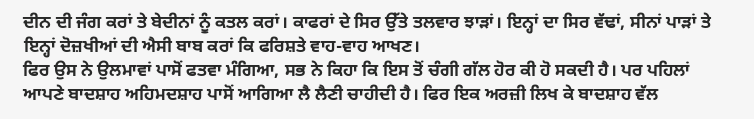ਦੀਨ ਦੀ ਜੰਗ ਕਰਾਂ ਤੇ ਬੇਦੀਨਾਂ ਨੂੰ ਕਤਲ ਕਰਾਂ। ਕਾਫਰਾਂ ਦੇ ਸਿਰ ਉੱਤੇ ਤਲਵਾਰ ਝਾੜਾਂ। ਇਨ੍ਹਾਂ ਦਾ ਸਿਰ ਵੱਢਾਂ, ਸੀਨਾਂ ਪਾੜਾਂ ਤੇ ਇਨ੍ਹਾਂ ਦੋਜ਼ਖੀਆਂ ਦੀ ਐਸੀ ਬਾਬ ਕਰਾਂ ਕਿ ਫਰਿਸ਼ਤੇ ਵਾਹ-ਵਾਹ ਆਖਣ।
ਫਿਰ ਉਸ ਨੇ ਉਲਮਾਵਾਂ ਪਾਸੋਂ ਫਤਵਾ ਮੰਗਿਆ, ਸਭ ਨੇ ਕਿਹਾ ਕਿ ਇਸ ਤੋਂ ਚੰਗੀ ਗੱਲ ਹੋਰ ਕੀ ਹੋ ਸਕਦੀ ਹੈ। ਪਰ ਪਹਿਲਾਂ ਆਪਣੇ ਬਾਦਸ਼ਾਹ ਅਹਿਮਦਸ਼ਾਹ ਪਾਸੋਂ ਆਗਿਆ ਲੈ ਲੈਣੀ ਚਾਹੀਦੀ ਹੈ। ਫਿਰ ਇਕ ਅਰਜ਼ੀ ਲਿਖ ਕੇ ਬਾਦਸ਼ਾਹ ਵੱਲ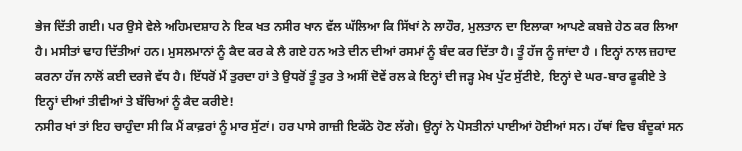ਭੇਜ ਦਿੱਤੀ ਗਈ। ਪਰ ਉਸੇ ਵੇਲੇ ਅਹਿਮਦਸ਼ਾਹ ਨੇ ਇਕ ਖਤ ਨਸੀਰ ਖਾਨ ਵੱਲ ਘੱਲਿਆ ਕਿ ਸਿੱਖਾਂ ਨੇ ਲਾਹੌਰ, ਮੁਲਤਾਨ ਦਾ ਇਲਾਕਾ ਆਪਣੇ ਕਬਜ਼ੇ ਹੇਠ ਕਰ ਲਿਆ ਹੈ। ਮਸੀਤਾਂ ਢਾਹ ਦਿੱਤੀਆਂ ਹਨ। ਮੁਸਲਮਾਨਾਂ ਨੂੰ ਕੈਦ ਕਰ ਕੇ ਲੈ ਗਏ ਹਨ ਅਤੇ ਦੀਨ ਦੀਆਂ ਰਸਮਾਂ ਨੂੰ ਬੰਦ ਕਰ ਦਿੱਤਾ ਹੈ। ਤੂੰ ਹੱਜ ਨੂੰ ਜਾਂਦਾ ਹੈ । ਇਨ੍ਹਾਂ ਨਾਲ ਜ਼ਹਾਦ ਕਰਨਾ ਹੱਜ ਨਾਲੋਂ ਕਈ ਦਰਜੇ ਵੱਧ ਹੈ। ਇੱਧਰੋਂ ਮੈਂ ਤੁਰਦਾ ਹਾਂ ਤੇ ਉਧਰੋਂ ਤੂੰ ਤੁਰ ਤੇ ਅਸੀਂ ਦੋਵੇਂ ਰਲ ਕੇ ਇਨ੍ਹਾਂ ਦੀ ਜੜ੍ਹ ਮੇਖ ਪੁੱਟ ਸੁੱਟੀਏ, ਇਨ੍ਹਾਂ ਦੇ ਘਰ-ਬਾਰ ਫੂਕੀਏ ਤੇ ਇਨ੍ਹਾਂ ਦੀਆਂ ਤੀਵੀਆਂ ਤੇ ਬੱਚਿਆਂ ਨੂੰ ਕੈਦ ਕਰੀਏ!
ਨਸੀਰ ਖਾਂ ਤਾਂ ਇਹ ਚਾਹੁੰਦਾ ਸੀ ਕਿ ਮੈਂ ਕਾਫ਼ਰਾਂ ਨੂੰ ਮਾਰ ਸੁੱਟਾਂ। ਹਰ ਪਾਸੇ ਗਾਜ਼ੀ ਇਕੱਠੇ ਹੋਣ ਲੱਗੇ। ਉਨ੍ਹਾਂ ਨੇ ਪੋਸਤੀਨਾਂ ਪਾਈਆਂ ਹੋਈਆਂ ਸਨ। ਹੱਥਾਂ ਵਿਚ ਬੰਦੂਕਾਂ ਸਨ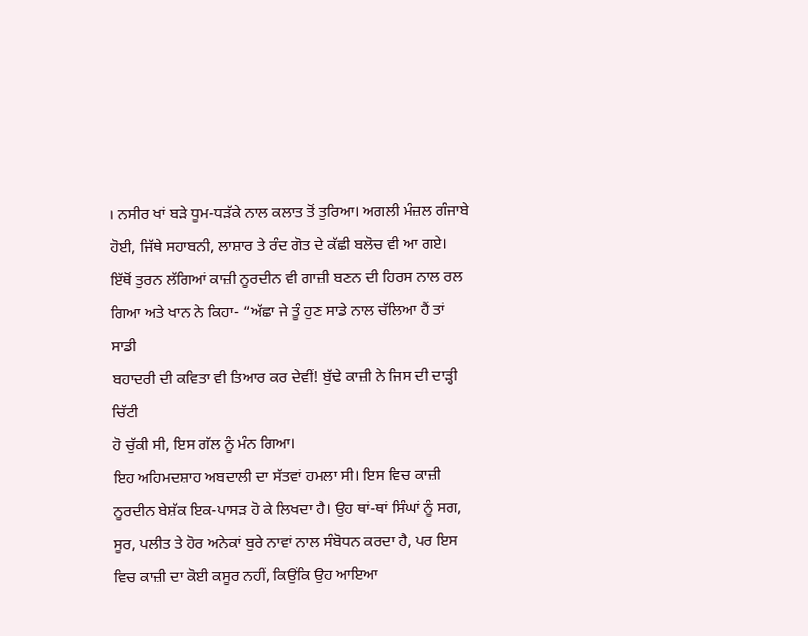। ਨਸੀਰ ਖਾਂ ਬੜੇ ਧੂਮ-ਧੜੱਕੇ ਨਾਲ ਕਲਾਤ ਤੋਂ ਤੁਰਿਆ। ਅਗਲੀ ਮੰਜ਼ਲ ਗੰਜਾਬੇ ਹੋਈ, ਜਿੱਥੇ ਸਹਾਬਨੀ, ਲਾਸ਼ਾਰ ਤੇ ਰੰਦ ਗੋਤ ਦੇ ਕੱਛੀ ਬਲੋਚ ਵੀ ਆ ਗਏ।
ਇੱਥੋਂ ਤੁਰਨ ਲੱਗਿਆਂ ਕਾਜ਼ੀ ਨੂਰਦੀਨ ਵੀ ਗਾਜ਼ੀ ਬਣਨ ਦੀ ਹਿਰਸ ਨਾਲ ਰਲ
ਗਿਆ ਅਤੇ ਖਾਨ ਨੇ ਕਿਹਾ- “ਅੱਛਾ ਜੇ ਤੂੰ ਹੁਣ ਸਾਡੇ ਨਾਲ ਚੱਲਿਆ ਹੈਂ ਤਾਂ ਸਾਡੀ
ਬਹਾਦਰੀ ਦੀ ਕਵਿਤਾ ਵੀ ਤਿਆਰ ਕਰ ਦੇਵੀਂ! ਬੁੱਢੇ ਕਾਜ਼ੀ ਨੇ ਜਿਸ ਦੀ ਦਾੜ੍ਹੀ ਚਿੱਟੀ
ਹੋ ਚੁੱਕੀ ਸੀ, ਇਸ ਗੱਲ ਨੂੰ ਮੰਨ ਗਿਆ।
ਇਹ ਅਹਿਮਦਸ਼ਾਹ ਅਬਦਾਲੀ ਦਾ ਸੱਤਵਾਂ ਹਮਲਾ ਸੀ। ਇਸ ਵਿਚ ਕਾਜ਼ੀ ਨੂਰਦੀਨ ਬੇਸ਼ੱਕ ਇਕ-ਪਾਸੜ ਹੋ ਕੇ ਲਿਖਦਾ ਹੈ। ਉਹ ਥਾਂ-ਥਾਂ ਸਿੰਘਾਂ ਨੂੰ ਸਗ, ਸੂਰ, ਪਲੀਤ ਤੇ ਹੋਰ ਅਨੇਕਾਂ ਬੁਰੇ ਨਾਵਾਂ ਨਾਲ ਸੰਬੋਧਨ ਕਰਦਾ ਹੈ, ਪਰ ਇਸ ਵਿਚ ਕਾਜ਼ੀ ਦਾ ਕੋਈ ਕਸੂਰ ਨਹੀਂ, ਕਿਉਂਕਿ ਉਹ ਆਇਆ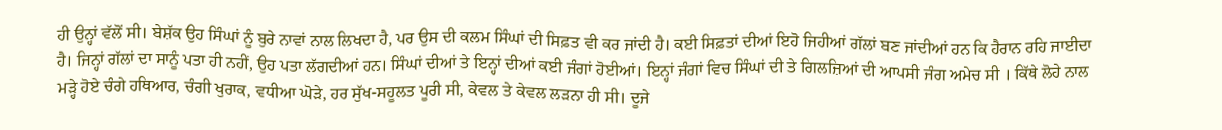ਹੀ ਉਨ੍ਹਾਂ ਵੱਲੋਂ ਸੀ। ਬੇਸ਼ੱਕ ਉਹ ਸਿੰਘਾਂ ਨੂੰ ਬੁਰੇ ਨਾਵਾਂ ਨਾਲ ਲਿਖਦਾ ਹੈ, ਪਰ ਉਸ ਦੀ ਕਲਮ ਸਿੰਘਾਂ ਦੀ ਸਿਫ਼ਤ ਵੀ ਕਰ ਜਾਂਦੀ ਹੈ। ਕਈ ਸਿਫ਼ਤਾਂ ਦੀਆਂ ਇਹੋ ਜਿਹੀਆਂ ਗੱਲਾਂ ਬਣ ਜਾਂਦੀਆਂ ਹਨ ਕਿ ਹੈਰਾਨ ਰਹਿ ਜਾਈਦਾ ਹੈ। ਜਿਨ੍ਹਾਂ ਗੱਲਾਂ ਦਾ ਸਾਨੂੰ ਪਤਾ ਹੀ ਨਹੀਂ, ਉਹ ਪਤਾ ਲੱਗਦੀਆਂ ਹਨ। ਸਿੰਘਾਂ ਦੀਆਂ ਤੇ ਇਨ੍ਹਾਂ ਦੀਆਂ ਕਈ ਜੰਗਾਂ ਹੋਈਆਂ। ਇਨ੍ਹਾਂ ਜੰਗਾਂ ਵਿਚ ਸਿੰਘਾਂ ਦੀ ਤੇ ਗਿਲਜ਼ਿਆਂ ਦੀ ਆਪਸੀ ਜੰਗ ਅਮੇਚ ਸੀ । ਕਿੱਥੇ ਲੋਹੇ ਨਾਲ ਮੜ੍ਹੇ ਹੋਏ ਚੰਗੇ ਹਥਿਆਰ, ਚੰਗੀ ਖੁਰਾਕ, ਵਧੀਆ ਘੋੜੇ, ਹਰ ਸੁੱਖ-ਸਹੂਲਤ ਪੂਰੀ ਸੀ, ਕੇਵਲ ਤੇ ਕੇਵਲ ਲੜਨਾ ਹੀ ਸੀ। ਦੂਜੇ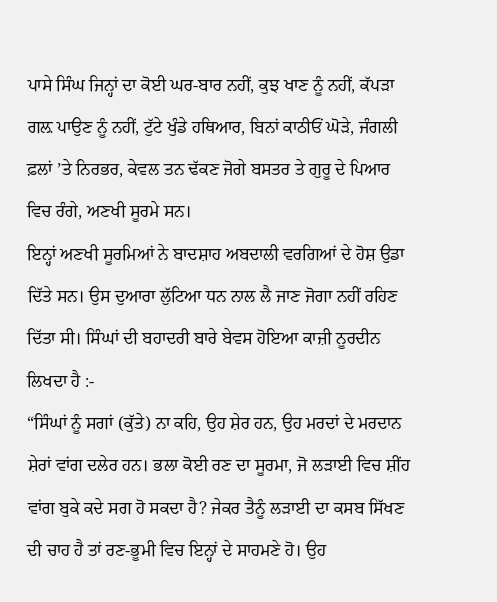ਪਾਸੇ ਸਿੰਘ ਜਿਨ੍ਹਾਂ ਦਾ ਕੋਈ ਘਰ-ਬਾਰ ਨਹੀਂ, ਕੁਝ ਖਾਣ ਨੂੰ ਨਹੀਂ, ਕੱਪੜਾ ਗਲ਼ ਪਾਉਣ ਨੂੰ ਨਹੀਂ, ਟੁੱਟੇ ਖੁੰਡੇ ਹਥਿਆਰ, ਬਿਨਾਂ ਕਾਠੀਓਂ ਘੋੜੇ, ਜੰਗਲੀ ਫ਼ਲਾਂ ’ਤੇ ਨਿਰਭਰ, ਕੇਵਲ ਤਨ ਢੱਕਣ ਜੋਗੇ ਬਸਤਰ ਤੇ ਗੁਰੂ ਦੇ ਪਿਆਰ ਵਿਚ ਰੰਗੇ, ਅਣਖੀ ਸੂਰਮੇ ਸਨ।
ਇਨ੍ਹਾਂ ਅਣਖੀ ਸੂਰਮਿਆਂ ਨੇ ਬਾਦਸ਼ਾਹ ਅਬਦਾਲੀ ਵਰਗਿਆਂ ਦੇ ਹੋਸ਼ ਉਡਾ ਦਿੱਤੇ ਸਨ। ਉਸ ਦੁਆਰਾ ਲੁੱਟਿਆ ਧਨ ਨਾਲ ਲੈ ਜਾਣ ਜੋਗਾ ਨਹੀਂ ਰਹਿਣ ਦਿੱਤਾ ਸੀ। ਸਿੰਘਾਂ ਦੀ ਬਹਾਦਰੀ ਬਾਰੇ ਬੇਵਸ ਹੋਇਆ ਕਾਜ਼ੀ ਨੂਰਦੀਨ ਲਿਖਦਾ ਹੈ :-
“ਸਿੰਘਾਂ ਨੂੰ ਸਗਾਂ (ਕੁੱਤੇ) ਨਾ ਕਹਿ, ਉਹ ਸ਼ੇਰ ਹਨ, ਉਹ ਮਰਦਾਂ ਦੇ ਮਰਦਾਨ ਸ਼ੇਰਾਂ ਵਾਂਗ ਦਲੇਰ ਹਨ। ਭਲਾ ਕੋਈ ਰਣ ਦਾ ਸੂਰਮਾ, ਜੋ ਲੜਾਈ ਵਿਚ ਸ਼ੀਂਹ ਵਾਂਗ ਬੁਕੇ ਕਦੇ ਸਗ ਹੋ ਸਕਦਾ ਹੈ? ਜੇਕਰ ਤੈਨੂੰ ਲੜਾਈ ਦਾ ਕਸਬ ਸਿੱਖਣ ਦੀ ਚਾਹ ਹੈ ਤਾਂ ਰਣ-ਭੂਮੀ ਵਿਚ ਇਨ੍ਹਾਂ ਦੇ ਸਾਹਮਣੇ ਹੋ। ਉਹ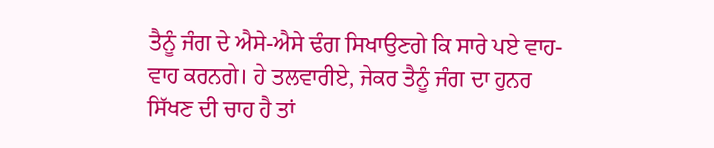ਤੈਨੂੰ ਜੰਗ ਦੇ ਐਸੇ-ਐਸੇ ਢੰਗ ਸਿਖਾਉਣਗੇ ਕਿ ਸਾਰੇ ਪਏ ਵਾਹ-ਵਾਹ ਕਰਨਗੇ। ਹੇ ਤਲਵਾਰੀਏ, ਜੇਕਰ ਤੈਨੂੰ ਜੰਗ ਦਾ ਹੁਨਰ ਸਿੱਖਣ ਦੀ ਚਾਹ ਹੈ ਤਾਂ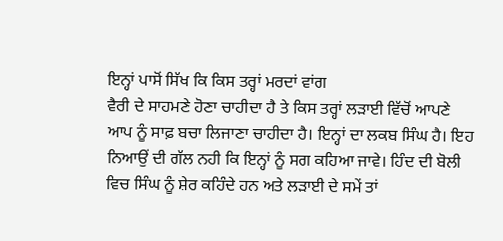ਇਨ੍ਹਾਂ ਪਾਸੋਂ ਸਿੱਖ ਕਿ ਕਿਸ ਤਰ੍ਹਾਂ ਮਰਦਾਂ ਵਾਂਗ
ਵੈਰੀ ਦੇ ਸਾਹਮਣੇ ਹੋਣਾ ਚਾਹੀਦਾ ਹੈ ਤੇ ਕਿਸ ਤਰ੍ਹਾਂ ਲੜਾਈ ਵਿੱਚੋਂ ਆਪਣੇ ਆਪ ਨੂੰ ਸਾਫ਼ ਬਚਾ ਲਿਜਾਣਾ ਚਾਹੀਦਾ ਹੈ। ਇਨ੍ਹਾਂ ਦਾ ਲਕਬ ਸਿੰਘ ਹੈ। ਇਹ ਨਿਆਉਂ ਦੀ ਗੱਲ ਨਹੀ ਕਿ ਇਨ੍ਹਾਂ ਨੂੰ ਸਗ ਕਹਿਆ ਜਾਵੇ। ਹਿੰਦ ਦੀ ਬੋਲੀ ਵਿਚ ਸਿੰਘ ਨੂੰ ਸ਼ੇਰ ਕਹਿੰਦੇ ਹਨ ਅਤੇ ਲੜਾਈ ਦੇ ਸਮੇਂ ਤਾਂ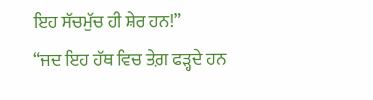ਇਹ ਸੱਚਮੁੱਚ ਹੀ ਸ਼ੇਰ ਹਨ!”
“ਜਦ ਇਹ ਹੱਥ ਵਿਚ ਤੇਗ਼ ਫੜ੍ਹਦੇ ਹਨ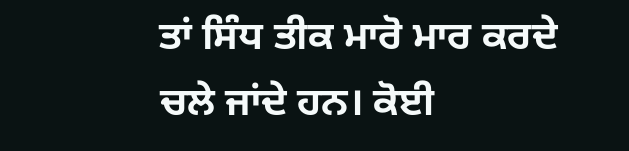ਤਾਂ ਸਿੰਧ ਤੀਕ ਮਾਰੋ ਮਾਰ ਕਰਦੇ ਚਲੇ ਜਾਂਦੇ ਹਨ। ਕੋਈ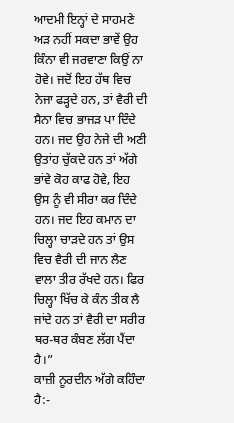ਆਦਮੀ ਇਨ੍ਹਾਂ ਦੇ ਸਾਹਮਣੇ ਅੜ ਨਹੀਂ ਸਕਦਾ ਭਾਵੇਂ ਉਹ ਕਿੰਨਾ ਵੀ ਜਰਵਾਣਾ ਕਿਉਂ ਨਾ ਹੋਵੇ। ਜਦੋਂ ਇਹ ਹੱਥ ਵਿਚ ਨੇਜਾ ਫੜ੍ਹਦੇ ਹਨ, ਤਾਂ ਵੈਰੀ ਦੀ ਸੈਨਾ ਵਿਚ ਭਾਜੜ ਪਾ ਦਿੰਦੇ ਹਨ। ਜਦ ਉਹ ਨੇਜੇ ਦੀ ਅਣੀ ਉਤਾਂਹ ਚੁੱਕਦੇ ਹਨ ਤਾਂ ਅੱਗੇ ਭਾਂਵੇ ਕੋਹ ਕਾਫ ਹੋਵੇ, ਇਹ ਉਸ ਨੂੰ ਵੀ ਸੀਰਾ ਕਰ ਦਿੰਦੇ ਹਨ। ਜਦ ਇਹ ਕਮਾਨ ਦਾ ਚਿਲ੍ਹਾ ਚਾੜਦੇ ਹਨ ਤਾਂ ਉਸ ਵਿਚ ਵੈਰੀ ਦੀ ਜਾਨ ਲੈਣ ਵਾਲਾ ਤੀਰ ਰੱਖਦੇ ਹਨ। ਫਿਰ ਚਿਲ੍ਹਾ ਖਿੱਚ ਕੇ ਕੰਨ ਤੀਕ ਲੈ ਜਾਂਦੇ ਹਨ ਤਾਂ ਵੈਰੀ ਦਾ ਸਰੀਰ ਥਰ-ਥਰ ਕੰਬਣ ਲੱਗ ਪੈਂਦਾ ਹੈ।”
ਕਾਜ਼ੀ ਨੂਰਦੀਨ ਅੱਗੇ ਕਹਿੰਦਾ ਹੈ:-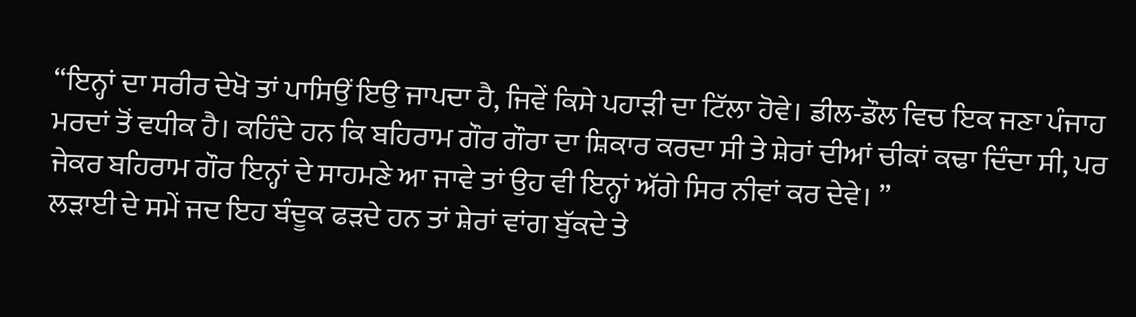“ਇਨ੍ਹਾਂ ਦਾ ਸਰੀਰ ਦੇਖੋ ਤਾਂ ਪਾਸਿਉਂ ਇਉ ਜਾਪਦਾ ਹੈ, ਜਿਵੇਂ ਕਿਸੇ ਪਹਾੜੀ ਦਾ ਟਿੱਲਾ ਹੋਵੇ। ਡੀਲ-ਡੌਲ ਵਿਚ ਇਕ ਜਣਾ ਪੰਜਾਹ ਮਰਦਾਂ ਤੋਂ ਵਧੀਕ ਹੈ। ਕਹਿੰਦੇ ਹਨ ਕਿ ਬਹਿਰਾਮ ਗੌਰ ਗੌਰਾ ਦਾ ਸ਼ਿਕਾਰ ਕਰਦਾ ਸੀ ਤੇ ਸ਼ੇਰਾਂ ਦੀਆਂ ਚੀਕਾਂ ਕਢਾ ਦਿੰਦਾ ਸੀ, ਪਰ ਜੇਕਰ ਬਹਿਰਾਮ ਗੌਰ ਇਨ੍ਹਾਂ ਦੇ ਸਾਹਮਣੇ ਆ ਜਾਵੇ ਤਾਂ ਉਹ ਵੀ ਇਨ੍ਹਾਂ ਅੱਗੇ ਸਿਰ ਨੀਵਾਂ ਕਰ ਦੇਵੇ। ”
ਲੜਾਈ ਦੇ ਸਮੇਂ ਜਦ ਇਹ ਬੰਦੂਕ ਫੜਦੇ ਹਨ ਤਾਂ ਸ਼ੇਰਾਂ ਵਾਂਗ ਬੁੱਕਦੇ ਤੇ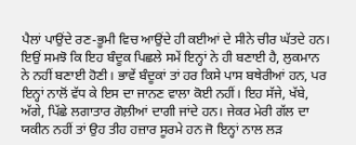ਪੈਲਾਂ ਪਾਉਂਦੇ ਰਣ-ਭੂਮੀ ਵਿਚ ਆਉਂਦੇ ਹੀ ਕਈਆਂ ਦੇ ਸੀਨੇ ਚੀਰ ਘੱਤਦੇ ਹਨ। ਇਉਂ ਸਮਝੋ ਕਿ ਇਹ ਬੰਦੂਕ ਪਿਛਲੇ ਸਮੇਂ ਇਨ੍ਹਾਂ ਨੇ ਹੀ ਬਣਾਈ ਹੈ, ਲੁਕਮਾਨ ਨੇ ਨਹੀਂ ਬਣਾਈ ਹੋਣੀ। ਭਾਵੇਂ ਬੰਦੂਕਾਂ ਤਾਂ ਹਰ ਕਿਸੇ ਪਾਸ ਬਥੇਰੀਆਂ ਹਨ, ਪਰ ਇਨ੍ਹਾਂ ਨਾਲੋਂ ਵੱਧ ਕੇ ਇਸ ਦਾ ਜਾਨਣ ਵਾਲਾ ਕੋਈ ਨਹੀਂ। ਇਹ ਸੱਜੇ, ਖੱਬੇ, ਅੱਗੇ, ਪਿੱਛੇ ਲਗਾਤਾਰ ਗੋਲ਼ੀਆਂ ਦਾਗੀ ਜਾਂਦੇ ਹਨ। ਜੇਕਰ ਮੇਰੀ ਗੱਲ ਦਾ ਯਕੀਨ ਨਹੀਂ ਤਾਂ ਉਹ ਤੀਹ ਹਜ਼ਾਰ ਸੂਰਮੇ ਹਨ ਜੋ ਇਨ੍ਹਾਂ ਨਾਲ ਲੜ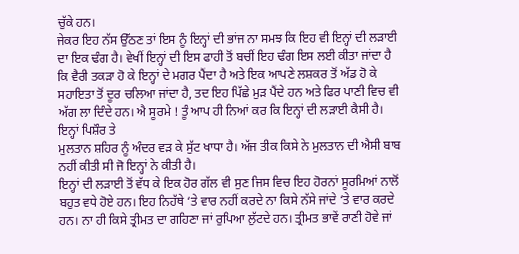ਚੁੱਕੇ ਹਨ।
ਜੇਕਰ ਇਹ ਨੱਸ ਉੱਠਣ ਤਾਂ ਇਸ ਨੂੰ ਇਨ੍ਹਾਂ ਦੀ ਭਾਂਜ ਨਾ ਸਮਝ ਕਿ ਇਹ ਵੀ ਇਨ੍ਹਾਂ ਦੀ ਲੜਾਈ ਦਾ ਇਕ ਢੰਗ ਹੈ। ਵੇਖੀਂ ਇਨ੍ਹਾਂ ਦੀ ਇਸ ਫਾਹੀ ਤੋਂ ਬਚੀਂ ਇਹ ਢੰਗ ਇਸ ਲਈ ਕੀਤਾ ਜਾਂਦਾ ਹੈ ਕਿ ਵੈਰੀ ਤਕੜਾ ਹੋ ਕੇ ਇਨ੍ਹਾਂ ਦੇ ਮਗਰ ਪੈਂਦਾ ਹੈ ਅਤੇ ਇਕ ਆਪਣੇ ਲਸ਼ਕਰ ਤੋਂ ਅੱਡ ਹੋ ਕੇ ਸਹਾਇਤਾ ਤੋਂ ਦੂਰ ਚਲਿਆ ਜਾਂਦਾ ਹੈ, ਤਦ ਇਹ ਪਿੱਛੇ ਮੁੜ ਪੈਂਦੇ ਹਨ ਅਤੇ ਫਿਰ ਪਾਣੀ ਵਿਚ ਵੀ ਅੱਗ ਲਾ ਦਿੰਦੇ ਹਨ। ਐ ਸੂਰਮੇ ! ਤੂੰ ਆਪ ਹੀ ਨਿਆਂ ਕਰ ਕਿ ਇਨ੍ਹਾਂ ਦੀ ਲੜਾਈ ਕੈਸੀ ਹੈ। ਇਨ੍ਹਾਂ ਪਿਸ਼ੌਰ ਤੇ
ਮੁਲਤਾਨ ਸ਼ਹਿਰ ਨੂੰ ਅੰਦਰ ਵੜ ਕੇ ਸੁੱਟ ਖਾਧਾ ਹੈ। ਅੱਜ ਤੀਕ ਕਿਸੇ ਨੇ ਮੁਲਤਾਨ ਦੀ ਐਸੀ ਬਾਬ ਨਹੀਂ ਕੀਤੀ ਸੀ ਜੋ ਇਨ੍ਹਾਂ ਨੇ ਕੀਤੀ ਹੈ।
ਇਨ੍ਹਾਂ ਦੀ ਲੜਾਈ ਤੋਂ ਵੱਧ ਕੇ ਇਕ ਹੋਰ ਗੱਲ ਵੀ ਸੁਣ ਜਿਸ ਵਿਚ ਇਹ ਹੋਰਨਾਂ ਸੂਰਮਿਆਂ ਨਾਲੋਂ ਬਹੁਤ ਵਧੇ ਹੋਏ ਹਨ। ਇਹ ਨਿਹੱਥੇ ‘ਤੇ ਵਾਰ ਨਹੀਂ ਕਰਦੇ ਨਾ ਕਿਸੇ ਨੱਸੇ ਜਾਂਦੇ ‘ਤੇ ਵਾਰ ਕਰਦੇ ਹਨ। ਨਾ ਹੀ ਕਿਸੇ ਤ੍ਰੀਮਤ ਦਾ ਗਹਿਣਾ ਜਾਂ ਰੁਪਿਆ ਲੁੱਟਦੇ ਹਨ। ਤ੍ਰੀਮਤ ਭਾਵੇਂ ਰਾਣੀ ਹੋਵੇ ਜਾਂ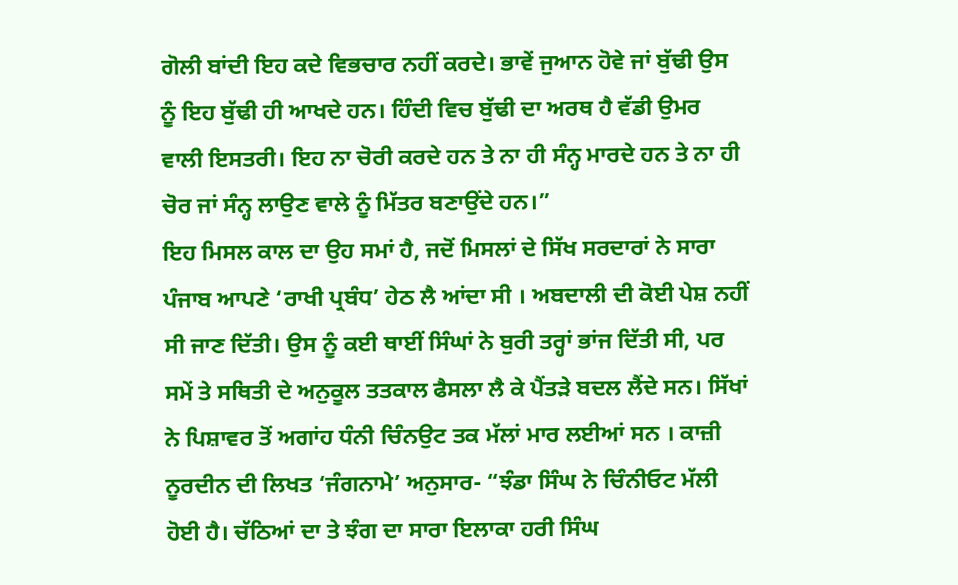ਗੋਲੀ ਬਾਂਦੀ ਇਹ ਕਦੇ ਵਿਭਚਾਰ ਨਹੀਂ ਕਰਦੇ। ਭਾਵੇਂ ਜੁਆਨ ਹੋਵੇ ਜਾਂ ਬੁੱਢੀ ਉਸ ਨੂੰ ਇਹ ਬੁੱਢੀ ਹੀ ਆਖਦੇ ਹਨ। ਹਿੰਦੀ ਵਿਚ ਬੁੱਢੀ ਦਾ ਅਰਥ ਹੈ ਵੱਡੀ ਉਮਰ ਵਾਲੀ ਇਸਤਰੀ। ਇਹ ਨਾ ਚੋਰੀ ਕਰਦੇ ਹਨ ਤੇ ਨਾ ਹੀ ਸੰਨ੍ਹ ਮਾਰਦੇ ਹਨ ਤੇ ਨਾ ਹੀ ਚੋਰ ਜਾਂ ਸੰਨ੍ਹ ਲਾਉਣ ਵਾਲੇ ਨੂੰ ਮਿੱਤਰ ਬਣਾਉਂਦੇ ਹਨ।”
ਇਹ ਮਿਸਲ ਕਾਲ ਦਾ ਉਹ ਸਮਾਂ ਹੈ, ਜਦੋਂ ਮਿਸਲਾਂ ਦੇ ਸਿੱਖ ਸਰਦਾਰਾਂ ਨੇ ਸਾਰਾ ਪੰਜਾਬ ਆਪਣੇ ‘ਰਾਖੀ ਪ੍ਰਬੰਧ’ ਹੇਠ ਲੈ ਆਂਦਾ ਸੀ । ਅਬਦਾਲੀ ਦੀ ਕੋਈ ਪੇਸ਼ ਨਹੀਂ ਸੀ ਜਾਣ ਦਿੱਤੀ। ਉਸ ਨੂੰ ਕਈ ਥਾਈਂ ਸਿੰਘਾਂ ਨੇ ਬੁਰੀ ਤਰ੍ਹਾਂ ਭਾਂਜ ਦਿੱਤੀ ਸੀ, ਪਰ ਸਮੇਂ ਤੇ ਸਥਿਤੀ ਦੇ ਅਨੁਕੂਲ ਤਤਕਾਲ ਫੈਸਲਾ ਲੈ ਕੇ ਪੈਂਤੜੇ ਬਦਲ ਲੈਂਦੇ ਸਨ। ਸਿੱਖਾਂ ਨੇ ਪਿਸ਼ਾਵਰ ਤੋਂ ਅਗਾਂਹ ਧੰਨੀ ਚਿੰਨਉਟ ਤਕ ਮੱਲਾਂ ਮਾਰ ਲਈਆਂ ਸਨ । ਕਾਜ਼ੀ ਨੂਰਦੀਨ ਦੀ ਲਿਖਤ ‘ਜੰਗਨਾਮੇ’ ਅਨੁਸਾਰ- “ਝੰਡਾ ਸਿੰਘ ਨੇ ਚਿੰਨੀਓਟ ਮੱਲੀ ਹੋਈ ਹੈ। ਚੱਠਿਆਂ ਦਾ ਤੇ ਝੰਗ ਦਾ ਸਾਰਾ ਇਲਾਕਾ ਹਰੀ ਸਿੰਘ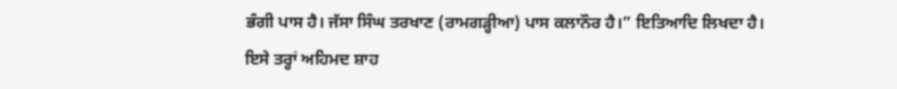ਭੰਗੀ ਪਾਸ ਹੈ। ਜੱਸਾ ਸਿੰਘ ਤਰਖਾਣ (ਰਾਮਗੜ੍ਹੀਆ) ਪਾਸ ਕਲਾਨੌਰ ਹੈ।” ਇਤਿਆਦਿ ਲਿਖਦਾ ਹੈ।
ਇਸੇ ਤਰ੍ਹਾਂ ਅਹਿਮਦ ਸ਼ਾਹ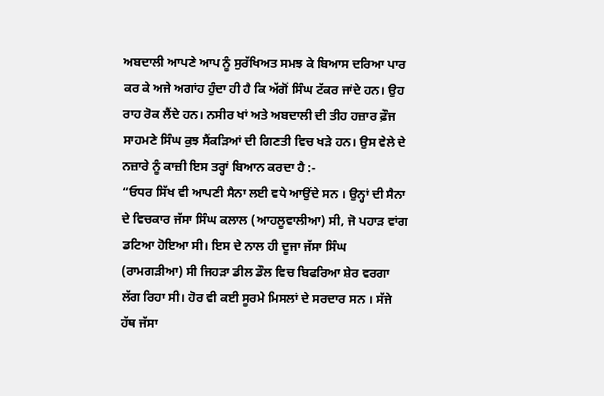ਅਬਦਾਲੀ ਆਪਣੇ ਆਪ ਨੂੰ ਸੁਰੱਖਿਅਤ ਸਮਝ ਕੇ ਬਿਆਸ ਦਰਿਆ ਪਾਰ ਕਰ ਕੇ ਅਜੇ ਅਗਾਂਹ ਹੁੰਦਾ ਹੀ ਹੈ ਕਿ ਅੱਗੋਂ ਸਿੰਘ ਟੱਕਰ ਜਾਂਦੇ ਹਨ। ਉਹ ਰਾਹ ਰੋਕ ਲੈਂਦੇ ਹਨ। ਨਸੀਰ ਖਾਂ ਅਤੇ ਅਬਦਾਲੀ ਦੀ ਤੀਹ ਹਜ਼ਾਰ ਫ਼ੌਜ ਸਾਹਮਣੇ ਸਿੰਘ ਕੁਝ ਸੈਂਕੜਿਆਂ ਦੀ ਗਿਣਤੀ ਵਿਚ ਖੜੇ ਹਨ। ਉਸ ਵੇਲੇ ਦੇ ਨਜ਼ਾਰੇ ਨੂੰ ਕਾਜ਼ੀ ਇਸ ਤਰ੍ਹਾਂ ਬਿਆਨ ਕਰਦਾ ਹੈ :-
“ਓਧਰ ਸਿੱਖ ਵੀ ਆਪਣੀ ਸੈਨਾ ਲਈ ਵਧੇ ਆਉਂਦੇ ਸਨ । ਉਨ੍ਹਾਂ ਦੀ ਸੈਨਾ ਦੇ ਵਿਚਕਾਰ ਜੱਸਾ ਸਿੰਘ ਕਲਾਲ (ਆਹਲੂਵਾਲੀਆ) ਸੀ, ਜੋ ਪਹਾੜ ਵਾਂਗ ਡਟਿਆ ਹੋਇਆ ਸੀ। ਇਸ ਦੇ ਨਾਲ ਹੀ ਦੂਜਾ ਜੱਸਾ ਸਿੰਘ (ਰਾਮਗੜੀਆ) ਸੀ ਜਿਹੜਾ ਡੀਲ ਡੌਲ ਵਿਚ ਬਿਫਰਿਆ ਸ਼ੇਰ ਵਰਗਾ ਲੱਗ ਰਿਹਾ ਸੀ। ਹੋਰ ਵੀ ਕਈ ਸੂਰਮੇ ਮਿਸਲਾਂ ਦੇ ਸਰਦਾਰ ਸਨ । ਸੱਜੇ ਹੱਥ ਜੱਸਾ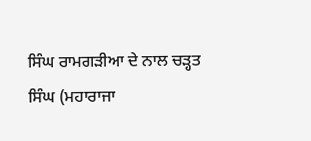ਸਿੰਘ ਰਾਮਗੜੀਆ ਦੇ ਨਾਲ ਚੜ੍ਹਤ ਸਿੰਘ (ਮਹਾਰਾਜਾ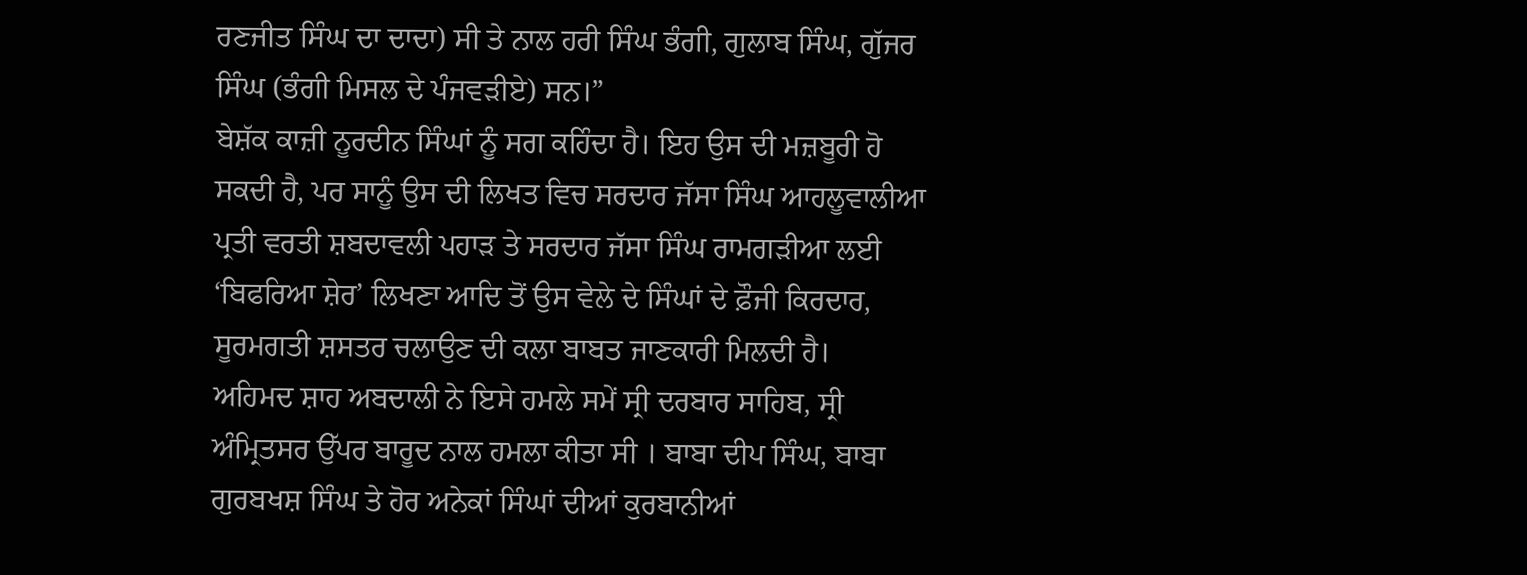ਰਣਜੀਤ ਸਿੰਘ ਦਾ ਦਾਦਾ) ਸੀ ਤੇ ਨਾਲ ਹਰੀ ਸਿੰਘ ਭੰਗੀ, ਗੁਲਾਬ ਸਿੰਘ, ਗੁੱਜਰ ਸਿੰਘ (ਭੰਗੀ ਮਿਸਲ ਦੇ ਪੰਜਵੜੀਏ) ਸਨ।”
ਬੇਸ਼ੱਕ ਕਾਜ਼ੀ ਨੂਰਦੀਨ ਸਿੰਘਾਂ ਨੂੰ ਸਗ ਕਹਿੰਦਾ ਹੈ। ਇਹ ਉਸ ਦੀ ਮਜ਼ਬੂਰੀ ਹੋ ਸਕਦੀ ਹੈ, ਪਰ ਸਾਨੂੰ ਉਸ ਦੀ ਲਿਖਤ ਵਿਚ ਸਰਦਾਰ ਜੱਸਾ ਸਿੰਘ ਆਹਲੂਵਾਲੀਆ ਪ੍ਰਤੀ ਵਰਤੀ ਸ਼ਬਦਾਵਲੀ ਪਹਾੜ ਤੇ ਸਰਦਾਰ ਜੱਸਾ ਸਿੰਘ ਰਾਮਗੜੀਆ ਲਈ ‘ਬਿਫਰਿਆ ਸ਼ੇਰ’ ਲਿਖਣਾ ਆਦਿ ਤੋਂ ਉਸ ਵੇਲੇ ਦੇ ਸਿੰਘਾਂ ਦੇ ਫ਼ੌਜੀ ਕਿਰਦਾਰ, ਸੂਰਮਗਤੀ ਸ਼ਸਤਰ ਚਲਾਉਣ ਦੀ ਕਲਾ ਬਾਬਤ ਜਾਣਕਾਰੀ ਮਿਲਦੀ ਹੈ।
ਅਹਿਮਦ ਸ਼ਾਹ ਅਬਦਾਲੀ ਨੇ ਇਸੇ ਹਮਲੇ ਸਮੇਂ ਸ੍ਰੀ ਦਰਬਾਰ ਸਾਹਿਬ, ਸ੍ਰੀ ਅੰਮ੍ਰਿਤਸਰ ਉੱਪਰ ਬਾਰੂਦ ਨਾਲ ਹਮਲਾ ਕੀਤਾ ਸੀ । ਬਾਬਾ ਦੀਪ ਸਿੰਘ, ਬਾਬਾ ਗੁਰਬਖਸ਼ ਸਿੰਘ ਤੇ ਹੋਰ ਅਨੇਕਾਂ ਸਿੰਘਾਂ ਦੀਆਂ ਕੁਰਬਾਨੀਆਂ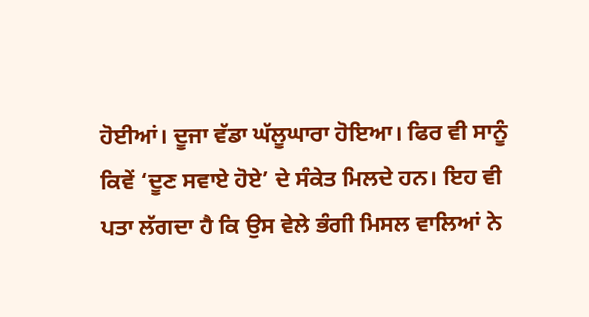ਹੋਈਆਂ। ਦੂਜਾ ਵੱਡਾ ਘੱਲੂਘਾਰਾ ਹੋਇਆ। ਫਿਰ ਵੀ ਸਾਨੂੰ ਕਿਵੇਂ ‘ਦੂਣ ਸਵਾਏ ਹੋਏ’ ਦੇ ਸੰਕੇਤ ਮਿਲਦੇ ਹਨ। ਇਹ ਵੀ ਪਤਾ ਲੱਗਦਾ ਹੈ ਕਿ ਉਸ ਵੇਲੇ ਭੰਗੀ ਮਿਸਲ ਵਾਲਿਆਂ ਨੇ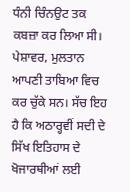ਧੰਨੀ ਚਿੰਨਉਟ ਤਕ ਕਬਜ਼ਾ ਕਰ ਲਿਆ ਸੀ। ਪੇਸ਼ਾਵਰ, ਮੁਲਤਾਨ ਆਪਣੀ ਤਾਬਿਆ ਵਿਚ ਕਰ ਚੁੱਕੇ ਸਨ। ਸੱਚ ਇਹ ਹੈ ਕਿ ਅਠਾਰ੍ਹਵੀਂ ਸਦੀ ਦੇ ਸਿੱਖ ਇਤਿਹਾਸ ਦੇ ਖੋਜਾਰਥੀਆਂ ਲਈ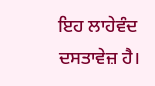ਇਹ ਲਾਹੇਵੰਦ ਦਸਤਾਵੇਜ਼ ਹੈ।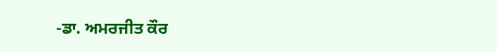-ਡਾ. ਅਮਰਜੀਤ ਕੌਰ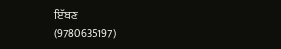ਇੱਬਣ
(9780635197)